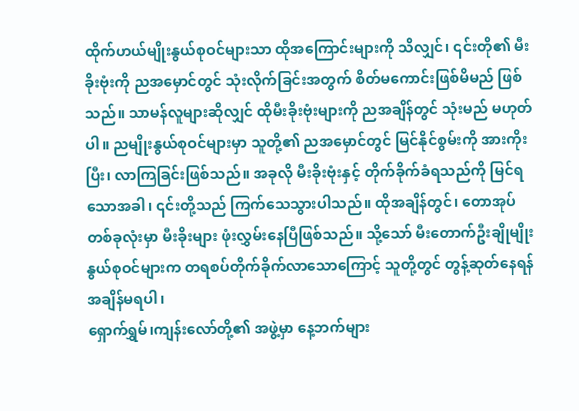ထိုက်ဟယ်မျိုးနွယ်စုဝင်များသာ ထိုအကြောင်းများကို သိလျှင်၊ ၎င်းတို၏ မီးခိုးဗုံးကို ညအမှောင်တွင် သုံးလိုက်ခြင်းအတွက် စိတ်မကောင်းဖြစ်မိမည် ဖြစ်သည်။ သာမန်လူများဆိုလျှင် ထိုမီးခိုးဗုံးများကို ညအချိန်တွင် သုံးမည် မဟုတ်ပါ။ ညမျိုးနွယ်စုဝင်များမှာ သူတို့၏ ညအမှောင်တွင် မြင်နိုင်စွမ်းကို အားကိုးပြီး၊ လာကြခြင်းဖြစ်သည်။ အခုလို မီးခိုးဗုံးနှင့် တိုက်ခိုက်ခံရသည်ကို မြင်ရသောအခါ၊ ၎င်းတို့သည် ကြက်သေသွားပါသည်။ ထိုအချိန်တွင်၊ တောအုပ်တစ်ခုလုံးမှာ မီးခိုးများ ဖုံးလွှမ်းနေပြီဖြစ်သည်။ သို့သော် မီးတောက်ဦးချိုမျိုးနွယ်စုဝင်များက တရစပ်တိုက်ခိုက်လာသောကြောင့် သူတို့တွင် တွန့်ဆုတ်နေရန် အချိန်မရပါ၊
ရှောက်ရွှမ်၊ကျန်းလော်တို့၏ အဖွဲ့မှာ နေ့ဘက်များ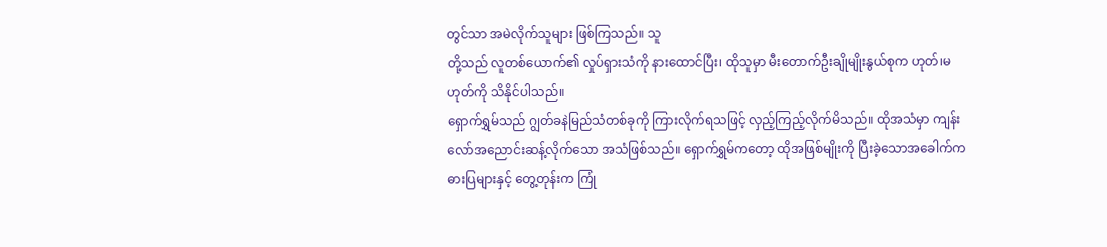တွင်သာ အမဲလိုက်သူများ ဖြစ်ကြသည်။ သူ
တို့သည် လူတစ်ယောက်၏ လှုပ်ရှားသံကို နားထောင်ပြီး၊ ထိုသူမှာ မီးတောက်ဦးချိုမျိုးနွယ်စုက ဟုတ်၊မဟုတ်ကို သိနိုင်ပါသည်။
ရှောက်ရွှမ်သည် ဂျွတ်ခနဲမြည်သံတစ်ခုကို ကြားလိုက်ရသဖြင့် လှည့်ကြည့်လိုက်မိသည်။ ထိုအသံမှာ ကျန်းလော်အညောင်းဆန့်လိုက်သော အသံဖြစ်သည်။ ရှောက်ရွှမ်ကတော့ ထိုအဖြစ်မျိုးကို ပြီးခဲ့သောအခေါက်က ဓားပြများနှင့် တွေ့တုန်းက ကြုံ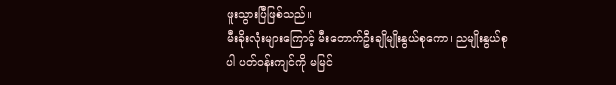ဖူးသွားပြီဖြစ်သည်။
မီးခိုးလုံးများကြောင့် မီးတောက်ဦးချိုမျိုးနွယ်စုကော၊ ညမျိုးနွယ်စုပါ ပတ်ဝန်းကျင်ကို မမြင်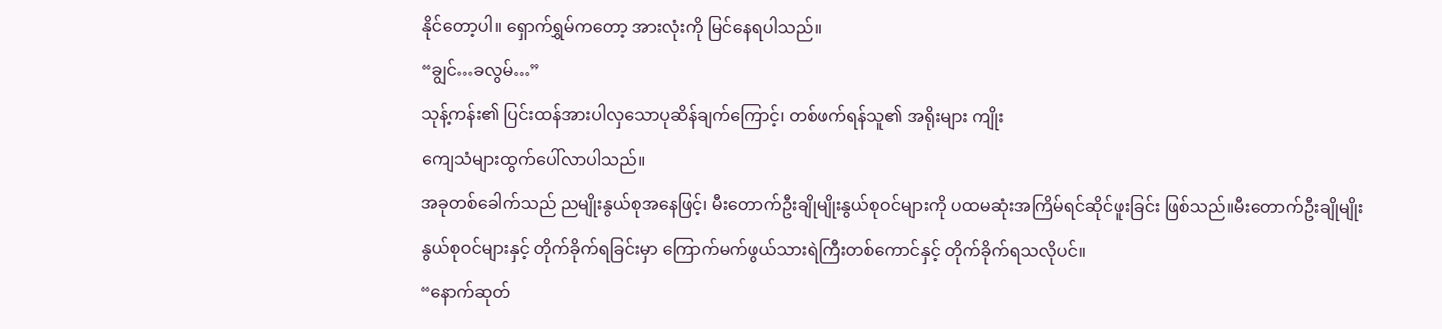နိုင်တော့ပါ။ ရှောက်ရွှမ်ကတော့ အားလုံးကို မြင်နေရပါသည်။
“ချွင်…ခလွမ်…”
သုန့်ကန်း၏ ပြင်းထန်အားပါလှသောပုဆိန်ချက်ကြောင့်၊ တစ်ဖက်ရန်သူ၏ အရိုးများ ကျိုး
ကျေသံများထွက်ပေါ်လာပါသည်။
အခုတစ်ခေါက်သည် ညမျိုးနွယ်စုအနေဖြင့်၊ မီးတောက်ဦးချိုမျိုးနွယ်စုဝင်များကို ပထမဆုံးအကြိမ်ရင်ဆိုင်ဖူးခြင်း ဖြစ်သည်။မီးတောက်ဦးချိုမျိုးနွယ်စုဝင်များနှင့် တိုက်ခိုက်ရခြင်းမှာ ကြောက်မက်ဖွယ်သားရဲကြီးတစ်ကောင်နှင့် တိုက်ခိုက်ရသလိုပင်။
“နောက်ဆုတ်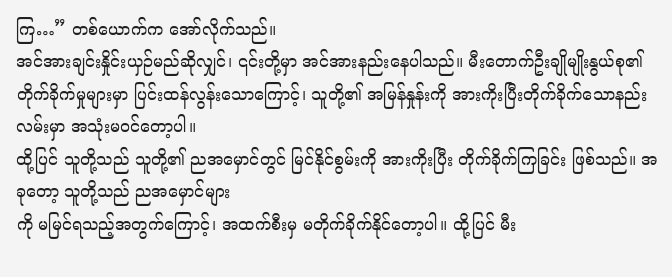ကြ…” တစ်ယောက်က အော်လိုက်သည်။
အင်အားချင်းနှိုင်းယှဉ်မည်ဆိုလျှင်၊ ၎င်းတို့မှာ အင်အားနည်းနေပါသည်။ မီးတောက်ဦးချိုမျိုးနွယ်စု၏ တိုက်ခိုက်မှုများမှာ ပြင်းထန်လွန်းသောကြောင့်၊ သူတို့၏ အမြန်နှုန်းကို အားကိုးပြီးတိုက်ခိုက်သောနည်းလမ်းမှာ အသုံးမဝင်တော့ပါ။
ထို့ပြင် သူတို့သည် သူတို့၏ ညအမှောင်တွင် မြင်နိုင်စွမ်းကို အားကိုးပြီး တိုက်ခိုက်ကြခြင်း ဖြစ်သည်။ အခုတော့ သူတို့သည် ညအမှောင်များ
ကို မမြင်ရသည့်အတွက်ကြောင့်၊ အထက်စီးမှ မတိုက်ခိုက်နိုင်တော့ပါ။ ထို့ပြင် မီး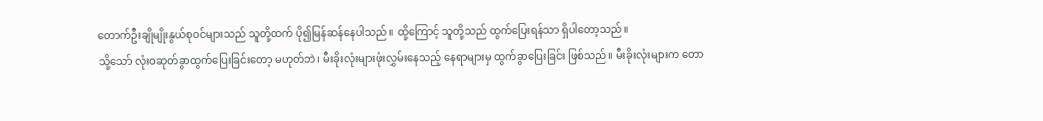တောက်ဦးချိုမျိုးနွယ်စုဝင်များသည် သူတို့ထက် ပို၍မြန်ဆန်နေပါသည်။ ထို့ကြောင့် သူတို့သည် ထွက်ပြေးရန်သာ ရှိပါတော့သည်။
သို့သော် လုံးဝဆုတ်ခွာထွက်ပြေးခြင်းတော့ မဟုတ်ဘဲ၊ မီးခိုးလုံးများဖုံးလွှမ်းနေသည့် နေရာများမှ ထွက်ခွာပြေးခြင်း ဖြစ်သည်။ မီးခိုးလုံးများက တော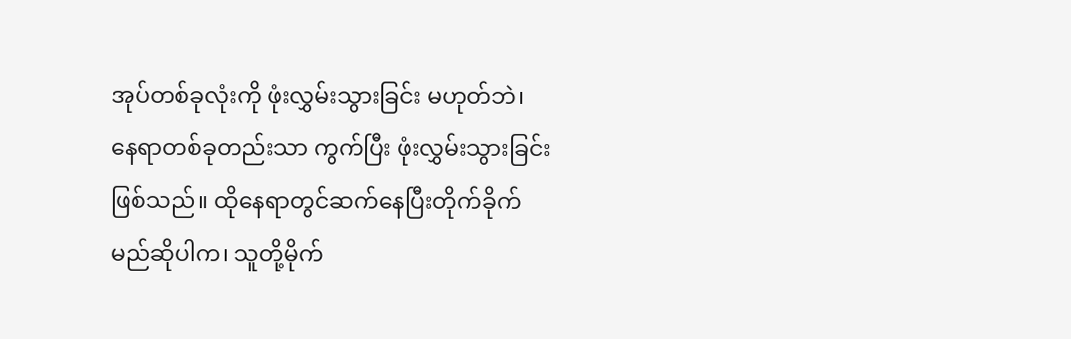အုပ်တစ်ခုလုံးကို ဖုံးလွှမ်းသွားခြင်း မဟုတ်ဘဲ၊ နေရာတစ်ခုတည်းသာ ကွက်ပြီး ဖုံးလွှမ်းသွားခြင်း ဖြစ်သည်။ ထိုနေရာတွင်ဆက်နေပြီးတိုက်ခိုက်မည်ဆိုပါက၊ သူတို့မိုက်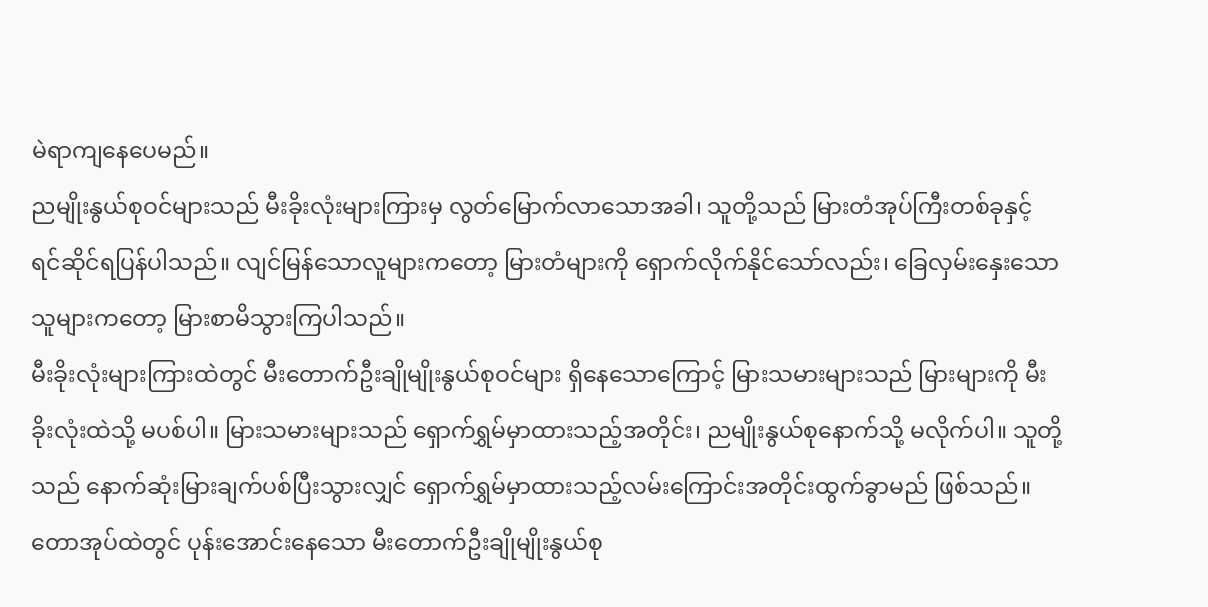မဲရာကျနေပေမည်။
ညမျိုးနွယ်စုဝင်များသည် မီးခိုးလုံးများကြားမှ လွတ်မြောက်လာသောအခါ၊ သူတို့သည် မြားတံအုပ်ကြီးတစ်ခုနှင့် ရင်ဆိုင်ရပြန်ပါသည်။ လျင်မြန်သောလူများကတော့ မြားတံများကို ရှောက်လိုက်နိုင်သော်လည်း၊ ခြေလှမ်းနှေးသောသူများကတော့ မြားစာမိသွားကြပါသည်။
မီးခိုးလုံးများကြားထဲတွင် မီးတောက်ဦးချိုမျိုးနွယ်စုဝင်များ ရှိနေသောကြောင့် မြားသမားများသည် မြားများကို မီးခိုးလုံးထဲသို့ မပစ်ပါ။ မြားသမားများသည် ရှောက်ရွှမ်မှာထားသည့်အတိုင်း၊ ညမျိုးနွယ်စုနောက်သို့ မလိုက်ပါ။ သူတို့သည် နောက်ဆုံးမြားချက်ပစ်ပြီးသွားလျှင် ရှောက်ရွှမ်မှာထားသည့်လမ်းကြောင်းအတိုင်းထွက်ခွာမည် ဖြစ်သည်။
တောအုပ်ထဲတွင် ပုန်းအောင်းနေသော မီးတောက်ဦးချိုမျိုးနွယ်စု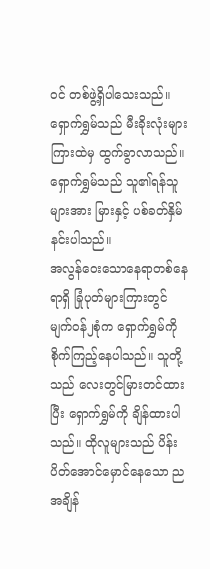ဝင် တစ်ဖွဲ့ရှိပါသေးသည်။ ရှောက်ရွှမ်သည် မီးခိုးလုံးများကြားထဲမှ ထွက်ခွာလာသည်။ ရှောက်ရွှမ်သည် သူ၏ရန်သူများအား မြားနှင့် ပစ်ခတ်နှိမ်နင်းပါသည်။
အလွန်ဝေးသောနေရာတစ်နေရာရှိ ခြုံပုတ်များကြားတွင် မျက်ဝန်၂စုံက ရှောက်ရွှမ်ကိုစိုက်ကြည့်နေပါသည်။ သူတို့သည် လေးတွင်မြားတင်ထားပြီး ရှောက်ရွှမ်ကို ချိန်ထားပါသည်။ ထိုလူများသည် ပိန်းပိတ်အောင်မှောင်နေသော ညအချိန်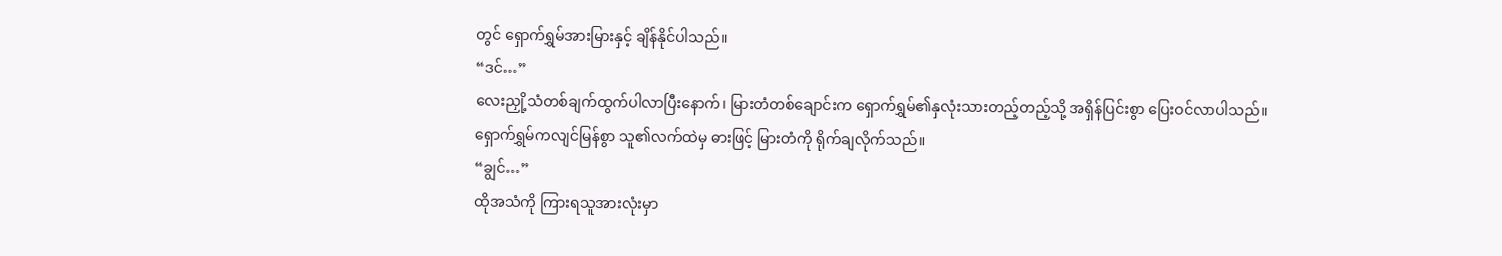တွင် ရှောက်ရွှမ်အားမြားနှင့် ချိန်နိုင်ပါသည်။
“ဒင်…”
လေးညှို့သံတစ်ချက်ထွက်ပါလာပြီးနောက်၊ မြားတံတစ်ချောင်းက ရှောက်ရွှမ်၏နှလုံးသားတည့်တည့်သို့ အရှိန်ပြင်းစွာ ပြေးဝင်လာပါသည်။
ရှောက်ရွှမ်ကလျင်မြန်စွာ သူ၏လက်ထဲမှ ဓားဖြင့် မြားတံကို ရိုက်ချလိုက်သည်။
“ချွင်…”
ထိုအသံကို ကြားရသူအားလုံးမှာ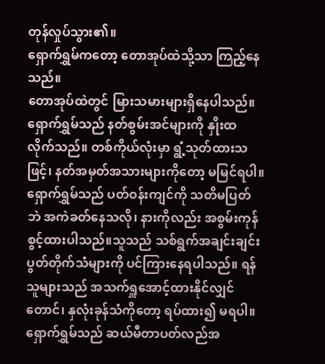တုန်လှုပ်သွား၏။
ရှောက်ရွှမ်ကတော့ တောအုပ်ထဲသို့သာ ကြည့်နေသည်။
တောအုပ်ထဲတွင် မြားသမားများရှိနေပါသည်။
ရှောက်ရွှမ်သည် နတ်စွမ်းအင်များကို နှိုးထလိုက်သည်။ တစ်ကိုယ်လုံးမှာ ရွံ့သုတ်ထားသဖြင့်၊ နတ်အမှတ်အသားများကိုတော့ မမြင်ရပါ။ ရှောက်ရွှမ်သည် ပတ်ဝန်းကျင်ကို သတိမပြတ်ဘဲ အကဲခတ်နေသလို၊ နားကိုလည်း အစွမ်းကုန် စွင့်ထားပါသည်။သူသည် သစ်ရွက်အချင်းချင်းပွတ်တိုက်သံများကို ပင်ကြားနေရပါသည်။ ရန်သူများသည် အသက်ရှူအောင့်ထားနိုင်လျှင်တောင်၊ နှလုံးခုန်သံကိုတော့ ရပ်ထား၍ မရပါ။ ရှောက်ရွှမ်သည် ဆယ်မီတာပတ်လည်အ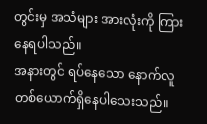တွင်းမှ အသံများ အားလုံးကို ကြားနေရပါသည်။
အနားတွင် ရပ်နေသော နောက်လူတစ်ယောက်ရှိနေပါသေးသည်။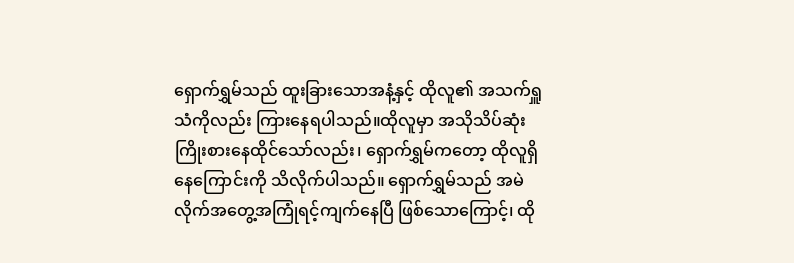ရှောက်ရွှမ်သည် ထူးခြားသောအနံ့နှင့် ထိုလူ၏ အသက်ရှူသံကိုလည်း ကြားနေရပါသည်။ထိုလူမှာ အသိုသိပ်ဆုံး ကြိုးစားနေထိုင်သော်လည်း၊ ရှောက်ရွှမ်ကတော့ ထိုလူရှိနေကြောင်းကို သိလိုက်ပါသည်။ ရှောက်ရွှမ်သည် အမဲလိုက်အတွေ့အကြုံရင့်ကျက်နေပြီ ဖြစ်သောကြောင့်၊ ထို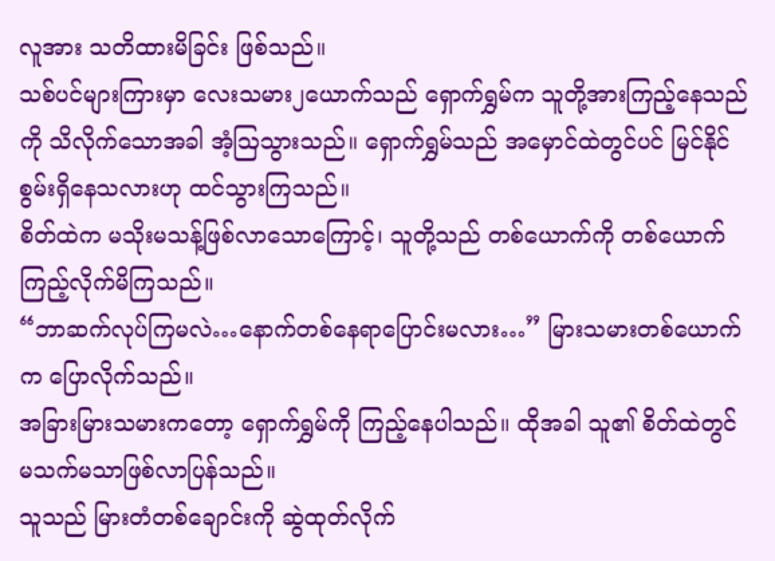လူအား သတိထားမိခြင်း ဖြစ်သည်။
သစ်ပင်များကြားမှာ လေးသမား၂ယောက်သည် ရှောက်ရွှမ်က သူတို့အားကြည့်နေသည်ကို သိလိုက်သောအခါ အံ့ဩသွားသည်။ ရှောက်ရွှမ်သည် အမှောင်ထဲတွင်ပင် မြင်နိုင်စွမ်းရှိနေသလားဟု ထင်သွားကြသည်။
စိတ်ထဲက မသိုးမသန့်ဖြစ်လာသောကြောင့်၊ သူတို့သည် တစ်ယောက်ကို တစ်ယောက် ကြည့်လိုက်မိကြသည်။
“ဘာဆက်လုပ်ကြမလဲ…နောက်တစ်နေရာပြောင်းမလား…” မြားသမားတစ်ယောက်က ပြောလိုက်သည်။
အခြားမြားသမားကတော့ ရှောက်ရွှမ်ကို ကြည့်နေပါသည်။ ထိုအခါ သူ၏ စိတ်ထဲတွင် မသက်မသာဖြစ်လာပြန်သည်။
သူသည် မြားတံတစ်ချောင်းကို ဆွဲထုတ်လိုက်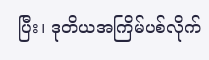ပြီး၊ ဒုတိယအကြိမ်ပစ်လိုက်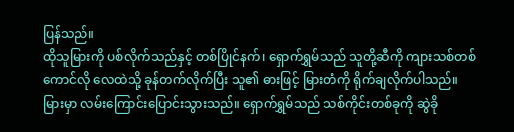ပြန်သည်။
ထိုသူမြားကို ပစ်လိုက်သည်နှင့် တစ်ပြိုင်နက်၊ ရှောက်ရွှမ်သည် သူတို့ဆီကို ကျားသစ်တစ်ကောင်လို လေထဲသို့ ခုန်တက်လိုက်ပြီး သူ၏ ဓားဖြင့် မြားတံကို ရိုက်ချလိုက်ပါသည်။
မြားမှာ လမ်းကြောင်းပြောင်းသွားသည်။ ရှောက်ရွှမ်သည် သစ်ကိုင်းတစ်ခုကို ဆွဲခို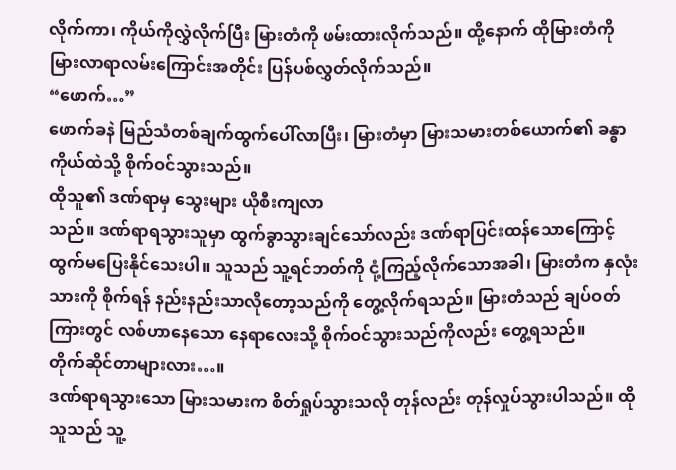လိုက်ကာ၊ ကိုယ်ကိုလွှဲလိုက်ပြီး မြားတံကို ဖမ်းထားလိုက်သည်။ ထို့နောက် ထိုမြားတံကို မြားလာရာလမ်းကြောင်းအတိုင်း ပြန်ပစ်လွှတ်လိုက်သည်။
“ဖောက်…”
ဖောက်ခနဲ မြည်သံတစ်ချက်ထွက်ပေါ်လာပြီး၊ မြားတံမှာ မြားသမားတစ်ယောက်၏ ခန္ဓာကိုယ်ထဲသို့ စိုက်ဝင်သွားသည်။
ထိုသူ၏ ဒဏ်ရာမှ သွေးများ ယိုစီးကျလာ
သည်။ ဒဏ်ရာရသွားသူမှာ ထွက်ခွာသွားချင်သော်လည်း ဒဏ်ရာပြင်းထန်သောကြောင့် ထွက်မပြေးနိုင်သေးပါ။ သူသည် သူ့ရင်ဘတ်ကို ငုံ့ကြည့်လိုက်သောအခါ၊ မြားတံက နှလုံးသားကို စိုက်ရန် နည်းနည်းသာလိုတော့သည်ကို တွေ့လိုက်ရသည်။ မြားတံသည် ချပ်ဝတ်ကြားတွင် လစ်ဟာနေသော နေရာလေးသို့ စိုက်ဝင်သွားသည်ကိုလည်း တွေ့ရသည်။
တိုက်ဆိုင်တာများလား…။
ဒဏ်ရာရသွားသော မြားသမားက စိတ်ရှုပ်သွားသလို တုန်လည်း တုန်လှုပ်သွားပါသည်။ ထိုသူသည် သူ့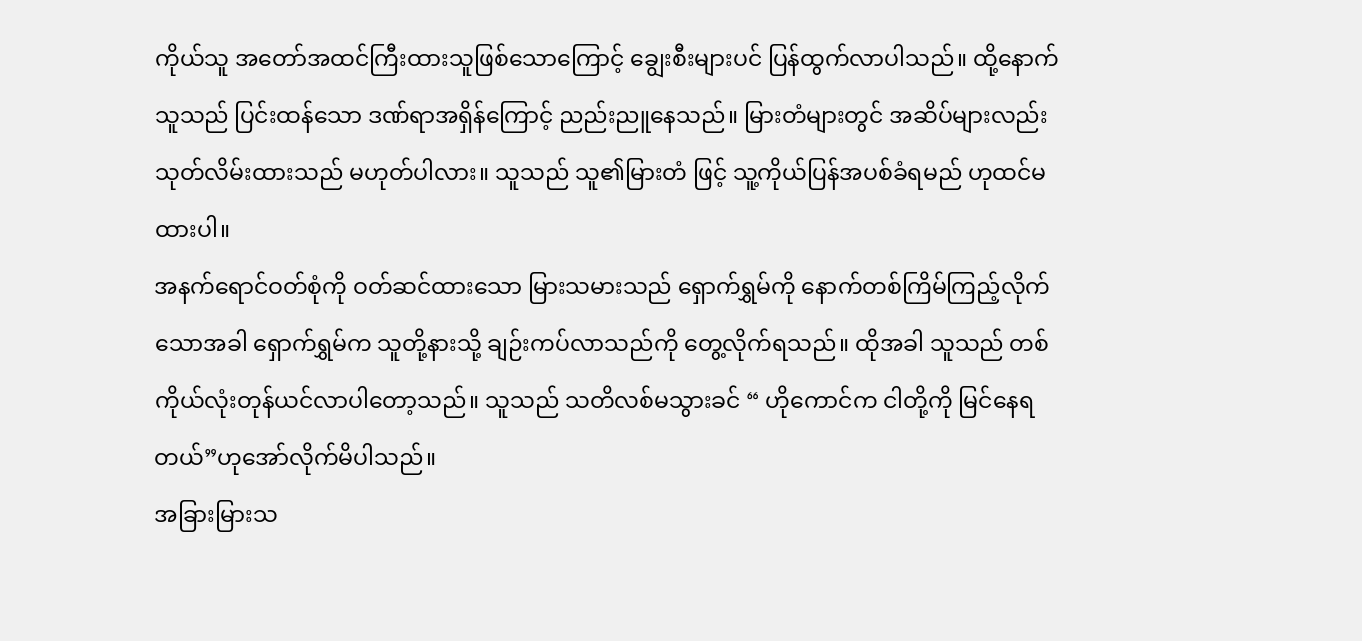ကိုယ်သူ အတော်အထင်ကြီးထားသူဖြစ်သောကြောင့် ချွေးစီးများပင် ပြန်ထွက်လာပါသည်။ ထို့နောက် သူသည် ပြင်းထန်သော ဒဏ်ရာအရှိန်ကြောင့် ညည်းညူနေသည်။ မြားတံများတွင် အဆိပ်များလည်း သုတ်လိမ်းထားသည် မဟုတ်ပါလား။ သူသည် သူ၏မြားတံ ဖြင့် သူ့ကိုယ်ပြန်အပစ်ခံရမည် ဟုထင်မထားပါ။
အနက်ရောင်ဝတ်စုံကို ဝတ်ဆင်ထားသော မြားသမားသည် ရှောက်ရွှမ်ကို နောက်တစ်ကြိမ်ကြည့်လိုက်သောအခါ ရှောက်ရွှမ်က သူတို့နားသို့ ချဉ်းကပ်လာသည်ကို တွေ့လိုက်ရသည်။ ထိုအခါ သူသည် တစ်ကိုယ်လုံးတုန်ယင်လာပါတော့သည်။ သူသည် သတိလစ်မသွားခင် “ ဟိုကောင်က ငါတို့ကို မြင်နေရတယ်”ဟုအော်လိုက်မိပါသည်။
အခြားမြားသ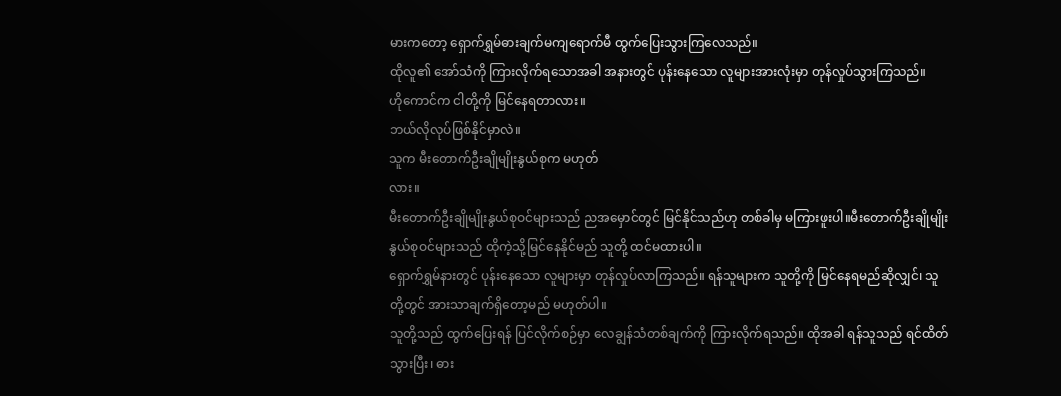မားကတော့ ရှောက်ရွှမ်ဓားချက်မကျရောက်မီ ထွက်ပြေးသွားကြလေသည်။
ထိုလူ၏ အော်သံကို ကြားလိုက်ရသောအခါ အနားတွင် ပုန်းနေသော လူများအားလုံးမှာ တုန်လှုပ်သွားကြသည်။
ဟိုကောင်က ငါတို့ကို မြင်နေရတာလား။
ဘယ်လိုလုပ်ဖြစ်နိုင်မှာလဲ။
သူက မီးတောက်ဦးချိုမျိုးနွယ်စုက မဟုတ်
လား။
မီးတောက်ဦးချိုမျိုးနွယ်စုဝင်များသည် ညအမှောင်တွင် မြင်နိုင်သည်ဟု တစ်ခါမှ မကြားဖူးပါ။မီးတောက်ဦးချိုမျိုးနွယ်စုဝင်များသည် ထိုကဲ့သို့မြင်နေနိုင်မည် သူတို့ ထင်မထားပါ။
ရှောက်ရွှမ်နားတွင် ပုန်းနေသော လူများမှာ တုန်လှုပ်လာကြသည်။ ရန်သူများက သူတို့ကို မြင်နေရမည်ဆိုလျှင်၊ သူတို့တွင် အားသာချက်ရှိတော့မည် မဟုတ်ပါ။
သူတို့သည် ထွက်ပြေးရန် ပြင်လိုက်စဉ်မှာ လေချွန်သံတစ်ချက်ကို ကြားလိုက်ရသည်။ ထိုအခါ ရန်သူသည် ရင်ထိတ်သွားပြီး၊ ဓား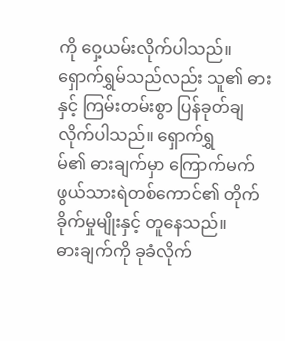ကို ဝှေ့ယမ်းလိုက်ပါသည်။
ရှောက်ရွှမ်သည်လည်း သူ၏ ဓားနှင့် ကြမ်းတမ်းစွာ ပြန်ခုတ်ချလိုက်ပါသည်။ ရှောက်ရွှ
မ်၏ ဓားချက်မှာ ကြောက်မက်ဖွယ်သားရဲတစ်ကောင်၏ တိုက်ခိုက်မှုမျိုးနှင့် တူနေသည်။
ဓားချက်ကို ခုခံလိုက်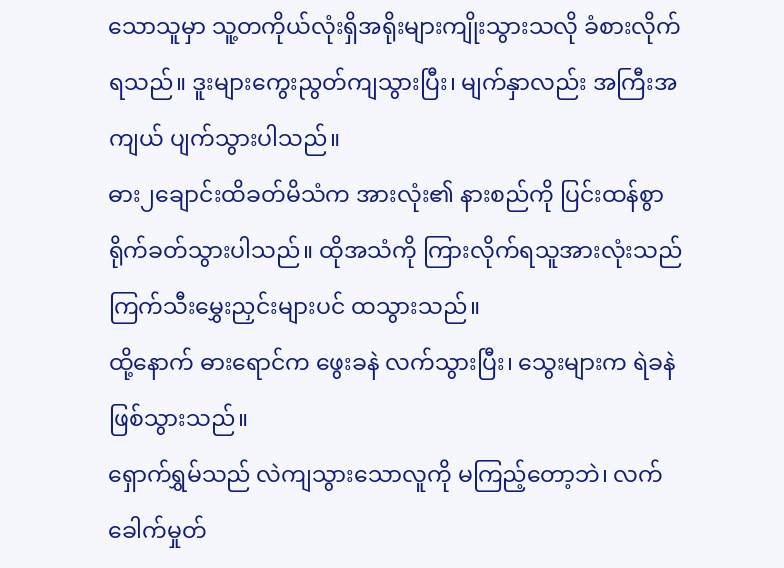သောသူမှာ သူ့တကိုယ်လုံးရှိအရိုးများကျိုးသွားသလို ခံစားလိုက်ရသည်။ ဒူးများကွေးညွတ်ကျသွားပြီး၊ မျက်နှာလည်း အကြီးအကျယ် ပျက်သွားပါသည်။
ဓား၂ချောင်းထိခတ်မိသံက အားလုံး၏ နားစည်ကို ပြင်းထန်စွာ ရိုက်ခတ်သွားပါသည်။ ထိုအသံကို ကြားလိုက်ရသူအားလုံးသည် ကြက်သီးမွှေးညှင်းများပင် ထသွားသည်။
ထို့နောက် ဓားရောင်က ဖွေးခနဲ လက်သွားပြီး၊ သွေးများက ရဲခနဲ ဖြစ်သွားသည်။
ရှောက်ရွှမ်သည် လဲကျသွားသောလူကို မကြည့်တော့ဘဲ၊ လက်ခေါက်မှုတ်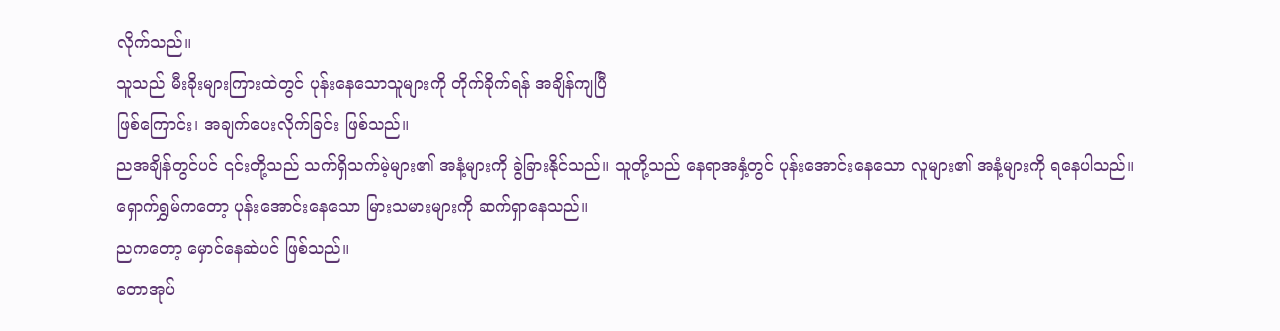လိုက်သည်။
သူသည် မီးခိုးများကြားထဲတွင် ပုန်းနေသောသူများကို တိုက်ခိုက်ရန် အချိန်ကျပြီ
ဖြစ်ကြောင်း၊ အချက်ပေးလိုက်ခြင်း ဖြစ်သည်။
ညအချိန်တွင်ပင် ၎င်းတို့သည် သက်ရှိသက်မဲ့များ၏ အနံ့များကို ခွဲခြားနိုင်သည်။ သူတို့သည် နေရာအနှံ့တွင် ပုန်းအောင်းနေသော လူများ၏ အနံ့များကို ရနေပါသည်။
ရှောက်ရွှမ်ကတော့ ပုန်းအောင်းနေသော မြားသမားများကို ဆက်ရှာနေသည်။
ညကတော့ မှောင်နေဆဲပင် ဖြစ်သည်။
တောအုပ်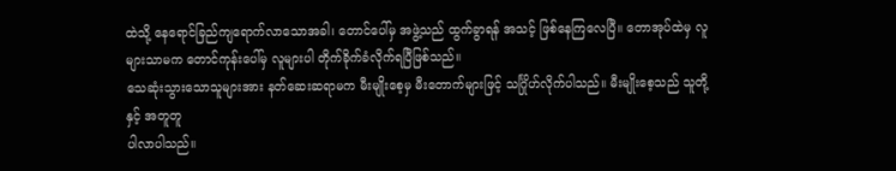ထဲသို့ နေရောင်ခြည်ကျရောက်လာသောအခါ၊ တောင်ပေါ်မှ အဖွဲ့သည် ထွက်ခွာရန် အသင့် ဖြစ်နေကြလေပြီ။ တောအုပ်ထဲမှ လူများသာမက တောင်ကုန်းပေါ်မှ လူများပါ တိုက်ခိုက်ခံလိုက်ရပြီဖြစ်သည်။
သေဆုံးသွားသောသူများအား နတ်ဆေးဆရာမက မီးမျိုးစေ့မှ မီးတောက်များဖြင့် သင်္ဂြိုဟ်လိုက်ပါသည်။ မီးမျိုးစေ့သည် သူတို့နှင့် အတူတူ
ပါလာပါသည်။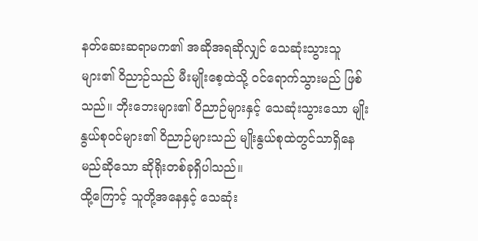နတ်ဆေးဆရာမက၏ အဆိုအရဆိုလျှင် သေဆုံးသွားသူများ၏ ဝိညာဉ်သည် မီးမျိုးစေ့ထဲသို့ ဝင်ရောက်သွားမည် ဖြစ်သည်။ ဘိုးဘေးများ၏ ဝိညာဉ်များနှင့် သေဆုံးသွားသော မျိုးနွယ်စုဝင်များ၏ ဝိညာဉ်များသည် မျိုးနွယ်စုထဲတွင်သာရှိနေမည်ဆိုသော ဆိုရိုးတစ်ခုရှိပါသည်။
ထို့ကြောင့် သူတို့အနေနှင့် သေဆုံး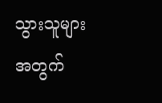သွားသူများအတွက်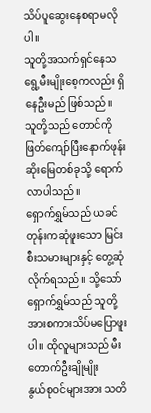သိပ်ပူဆွေးနေစရာမလိုပါ။
သူတို့အသက်ရှင်နေသရွေ့မီးမျိုးစေ့ကလည်း ရှိနေဦးမည် ဖြစ်သည်။
သူတို့သည် တောင်ကို ဖြတ်ကျော်ပြီးနောက်ဖုန်းဆိုးမြေတစ်ခုသို့ ရောက်လာပါသည်။
ရှောက်ရွှမ်သည် ယခင်တုန်းကဆုံဖူးသော မြင်းစီးသမားများနှင့် တွေ့ဆုံလိုက်ရသည်။ သို့သော် ရှောက်ရွှမ်သည် သူတို့အားစကားသိပ်မပြောဖူးပါ။ ထိုလူများသည် မီးတောက်ဦးချိုမျိုး
နွယ်စုဝင်များအား သတိ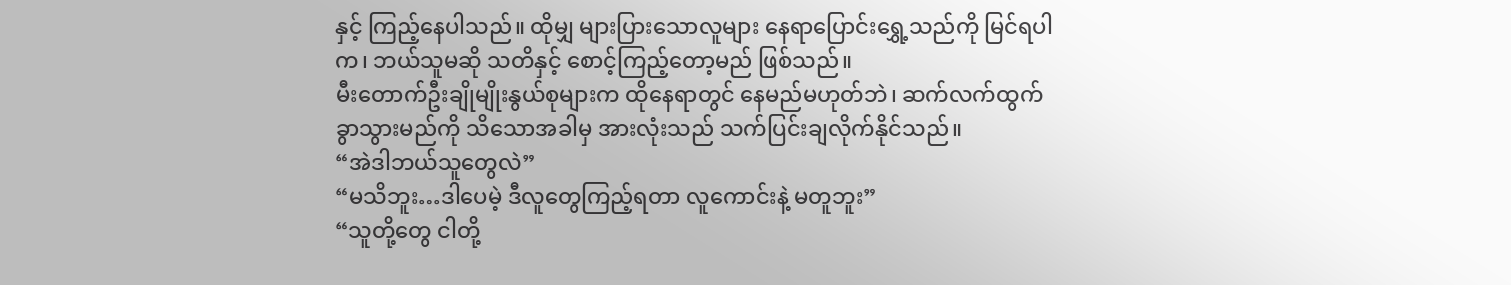နှင့် ကြည့်နေပါသည်။ ထိုမျှ များပြားသောလူများ နေရာပြောင်းရွှေ့သည်ကို မြင်ရပါက၊ ဘယ်သူမဆို သတိနှင့် စောင့်ကြည့်တော့မည် ဖြစ်သည်။
မီးတောက်ဦးချိုမျိုးနွယ်စုများက ထိုနေရာတွင် နေမည်မဟုတ်ဘဲ၊ ဆက်လက်ထွက်ခွာသွားမည်ကို သိသောအခါမှ အားလုံးသည် သက်ပြင်းချလိုက်နိုင်သည်။
“အဲဒါဘယ်သူတွေလဲ”
“မသိဘူး…ဒါပေမဲ့ ဒီလူတွေကြည့်ရတာ လူကောင်းနဲ့ မတူဘူး”
“သူတို့တွေ ငါတို့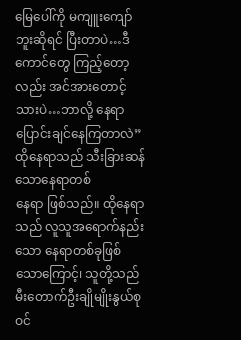မြေပေါ်ကို မကျူးကျော်ဘူးဆိုရင် ပြီးတာပဲ…ဒီကောင်တွေ ကြည့်တော့လည်း အင်အားတောင့်သားပဲ…ဘာလို့ နေရာပြောင်းချင်နေကြတာလဲ”
ထိုနေရာသည် သီးခြားဆန်သောနေရာတစ်
နေရာ ဖြစ်သည်။ ထိုနေရာသည် လူသူအရောက်နည်းသော နေရာတစ်ခုဖြစ်သောကြောင့်၊ သူတို့သည် မီးတောက်ဦးချိုမျိုးနွယ်စုဝင်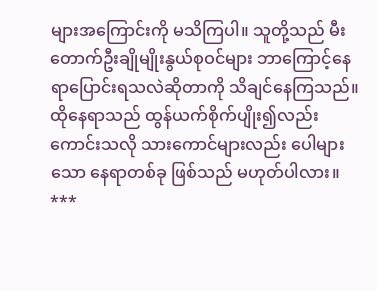များအကြောင်းကို မသိကြပါ။ သူတို့သည် မီးတောက်ဦးချိုမျိုးနွယ်စုဝင်များ ဘာကြောင့်နေရာပြောင်းရသလဲဆိုတာကို သိချင်နေကြသည်။ ထိုနေရာသည် ထွန်ယက်စိုက်ပျိုး၍လည်းကောင်းသလို သားကောင်များလည်း ပေါများသော နေရာတစ်ခု ဖြစ်သည် မဟုတ်ပါလား။
***